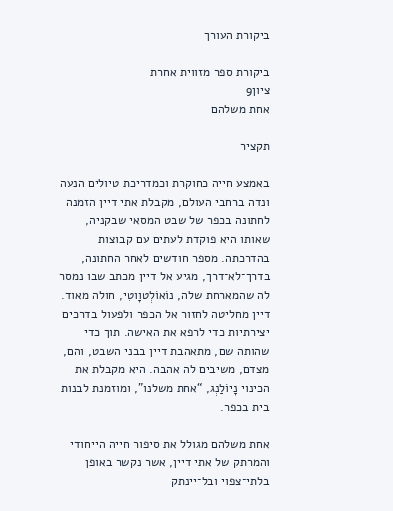ביקורת העורך

ביקורת ספר מזווית אחרת
ציון9
אחת משלהם

תקציר

באמצע חייה כחוקרת וכמדריכת טיולים הנעה ונדה ברחבי העולם, מקבלת אתי דיין הזמנה לחתונה בכפר של שבט המסאי שבקניה, שאותו היא פוקדת לעתים עם קבוצות בהדרכתה. מספר חודשים לאחר החתונה, בדרך־לא־דרך, מגיע אל דיין מכתב שבו נמסר לה שהמארחת שלה, נוֹאוֹלְטוָוטִי, חולה מאוד. דיין מחליטה לחזור אל הכפר ולפעול בדרכים יצירתיות כדי לרפא את האישה. תוך כדי שהותה שם, מתאהבת דיין בבני השבט, והם, מצדם, משיבים לה אהבה. היא מקבלת את הכינוי נָיוֹלַנְג, “אחת משלנו”, ומוזמנת לבנות בית בכפר.

אחת משלהם מגולל את סיפור חייה הייחודי והמרתק של אתי דיין, אשר נקשר באופן בלתי־צפוי ובל־יינתק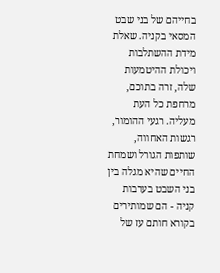בחייהם של בני שבט המסאי בקניה. שאלת מידת ההשתלבות ויכולת ההיטמעות שלה, זרה בתוכם, מרחפת כל העת מעליה. רגעי ההומור, רגשות האחווה, שותפות הגורל ושמחת החיים שהיא מגלה בין בני השבט בערבות קניה - הם שמותירים בקורא חותם עז של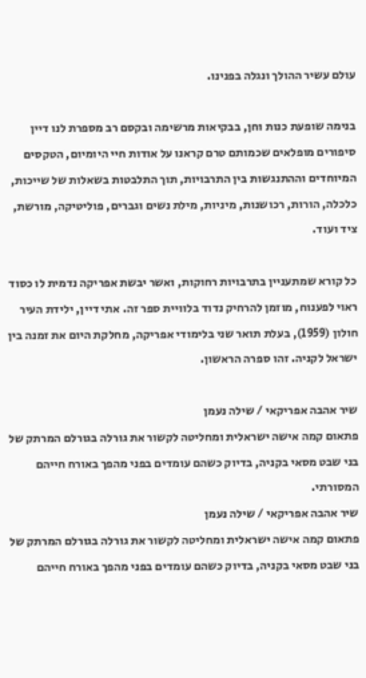עולם עשיר ההולך ונגלה בפנינו.

בנימה שופעת כנות וחן, בבקיאות מרשימה ובקסם רב מספרת לנו דיין סיפורים מופלאים שכמותם טרם קראנו על אודות חיי היומיום, הטקסים המיוחדים וההתנגשות בין התרבויות, תוך התלבטות בשאלות של שייכות, כלכלה, הורות, רכושנות, מיניות, מילת נשים וגברים, פוליטיקה, מורשת, ציד ועוד.

כל קורא שמתעניין בתרבויות רחוקות, ואשר יבשת אפריקה נדמית לו כסוד ראוי לפענוח, מוזמן להרחיק נדוד בלוויית ספר זה. אתי דיין, ילידת העיר חולון (1959), בעלת תואר שני בלימודי אפריקה, מחלקת היום את זמנה בין ישראל לקניה. זהו ספרה הראשון.

שיר אהבה אפריקאי / שילה נעמן
פתאום קמה אישה ישראלית ומחליטה לקשור את גורלה בגורלם המרתק של בני שבט מסאי בקניה, בדיוק כשהם עומדים בפני מהפך באורח חייהם המסורתי.
שיר אהבה אפריקאי / שילה נעמן
פתאום קמה אישה ישראלית ומחליטה לקשור את גורלה בגורלם המרתק של בני שבט מסאי בקניה, בדיוק כשהם עומדים בפני מהפך באורח חייהם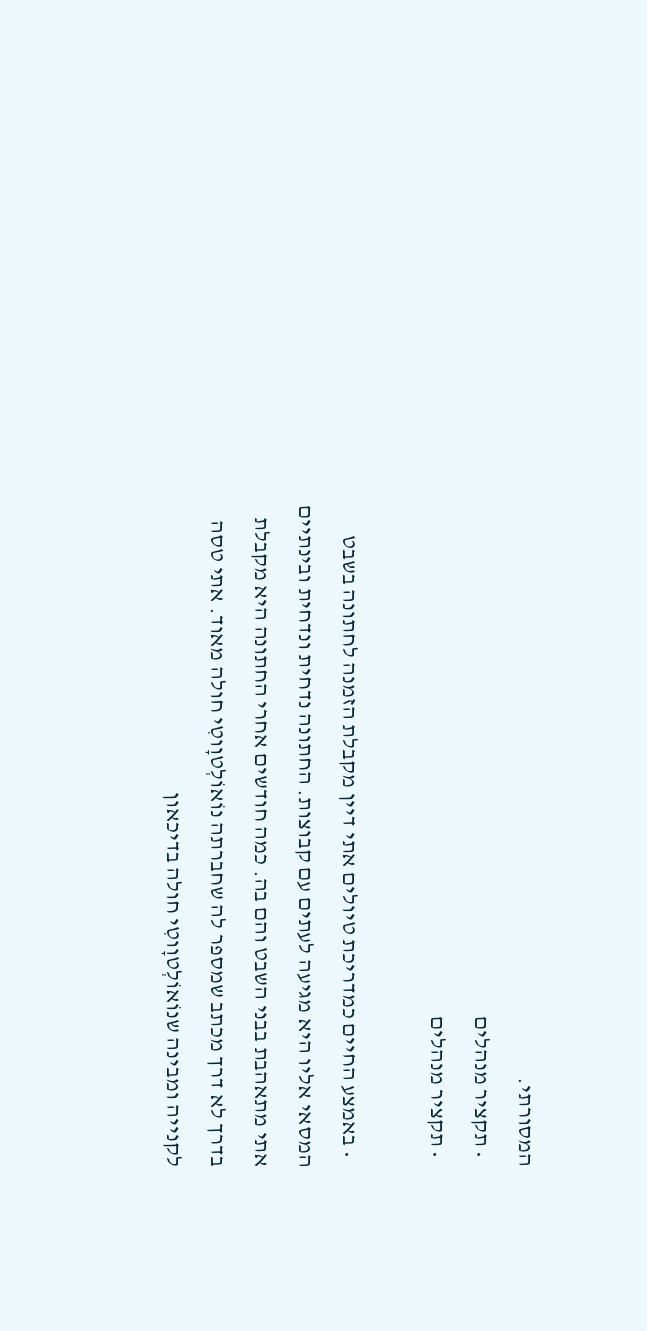המסורתי.
  • תקציר מנהלים
  • תקציר מנהלים

  • באמצע החיים כמדריכת טיולים אתי דיין מקבלת הזמנה לחתונה בשבט המסאי אליו היא מגיעה לעתים עם קבוצות. החתונה נדחית ונדחית ובינתיים אתי מתאהבת בבני השבט והם בה. כמה חודשים אחרי החתונה היא מקבלת בדרך לא דרך מכתב שמספר לה שחברתה נוֹאוֹלְטוָוטִי חולה מאוד. אתי טסה לקנייה ומבינה שנוֹאוֹלְטוָוטִי חולה בדיכאון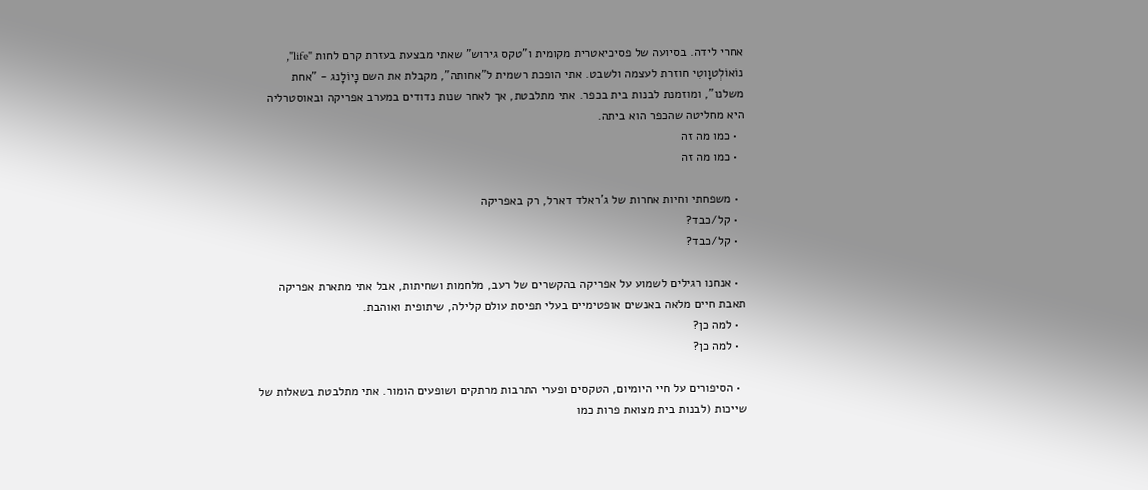אחרי לידה. בסיועה של פסיכיאטרית מקומית ו"טקס גירוש" שאתי מבצעת בעזרת קרם לחות "life", נוֹאוֹלְטוָוטִי חוזרת לעצמה ולשבט. אתי הופכת רשמית ל"אחותה", מקבלת את השם נָיוֹלָנג - "אחת משלנו", ומוזמנת לבנות בית בכפר. אתי מתלבטת, אך לאחר שנות נדודים במערב אפריקה ובאוסטרליה היא מחליטה שהכפר הוא ביתה.
  • כמו מה זה
  • כמו מה זה

  • משפחתי וחיות אחרות של ג'ראלד דארל, רק באפריקה
  • קל/כבד?
  • קל/כבד?

  • אנחנו רגילים לשמוע על אפריקה בהקשרים של רעב, מלחמות ושחיתות, אבל אתי מתארת אפריקה תאבת חיים מלאה באנשים אופטימיים בעלי תפיסת עולם קלילה, שיתופית ואוהבת.
  • למה כן?
  • למה כן?

  • הסיפורים על חיי היומיום, הטקסים ופערי התרבות מרתקים ושופעים הומור. אתי מתלבטת בשאלות של שייכות (לבנות בית מצואת פרות כמו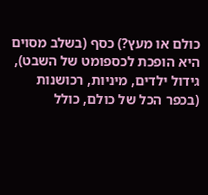כולם או מעץ?) כסף (בשלב מסוים היא הופכת לכספומט של השבט), גידול ילדים, מיניות, רכושנות (בכפר הכל של כולם, כולל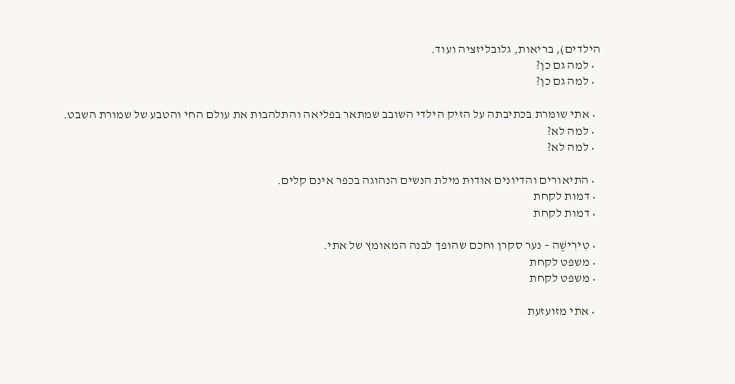הילדים), בריאות, גלובליזציה ועוד.
  • למה גם כן?
  • למה גם כן?

  • אתי שומרת בכתיבתה על הזיק הילדי השובב שמתאר בפליאה והתלהבות את עולם החי והטבע של שמורת השבט.
  • למה לא?
  • למה לא?

  • התיאורים והדיונים אודות מילת הנשים הנהוגה בכפר אינם קלים.
  • דמות לקחת
  • דמות לקחת

  • טִירִישֶׁה – נער סקרן וחכם שהופך לבנה המאומץ של אתי.
  • משפט לקחת
  • משפט לקחת

  • אתי מזועזעת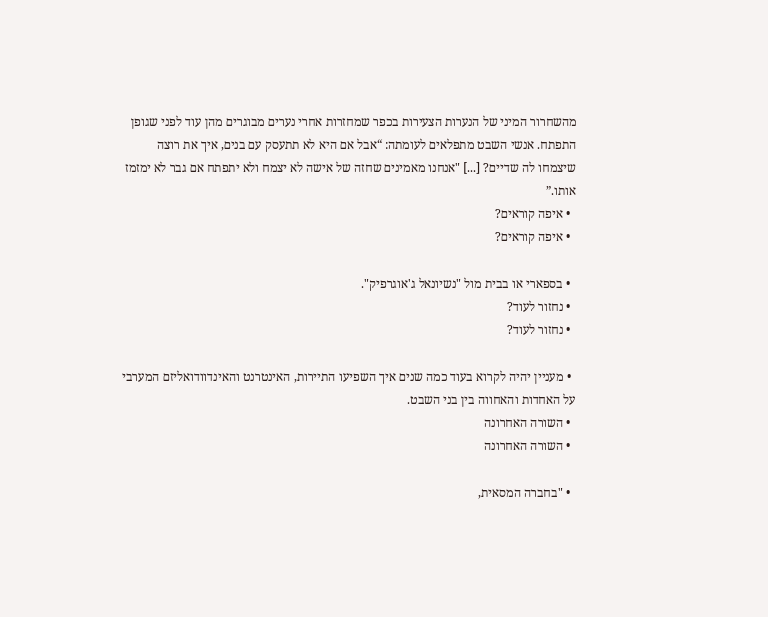מהשחרור המיני של הנערות הצעירות בכפר שמחזרות אחרי נערים מבוגרים מהן עוד לפני שגופן התפתח. אנשי השבט מתפלאים לעומתה: “אבל אם היא לא תתעסק עם בנים, איך את רוצה שיצמחו לה שדיים? [...] "אנחנו מאמינים שחזה של אישה לא יצמח ולא יתפתח אם גבר לא ימזמז אותו.”
  • איפה קוראים?
  • איפה קוראים?

  • בספארי או בבית מול "נשיונאל ג'אוגרפיק".
  • נחזור לעוד?
  • נחזור לעוד?

  • מעניין יהיה לקרוא בעוד כמה שנים איך השפיעו התיירות, האינטרנט והאינדוודואליזם המערבי על האחדות והאחווה בין בני השבט.
  • השורה האחרונה
  • השורה האחרונה

  • "בחברה המסאית,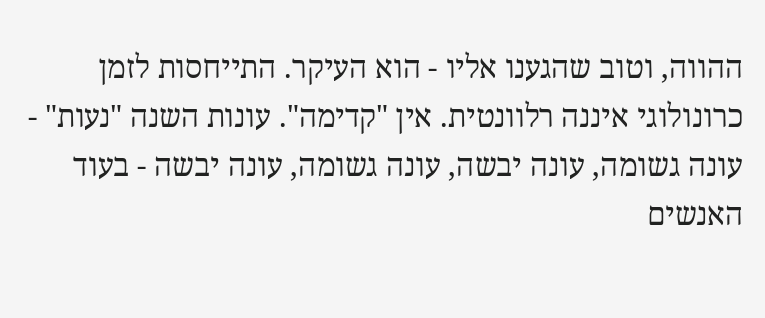ההווה, וטוב שהגענו אליו - הוא העיקר. התייחסות לזמן כרונולוגי איננה רלוונטית. אין "קדימה". עונות השנה "נעות" - עונה גשומה, עונה יבשה, עונה גשומה, עונה יבשה - בעוד האנשים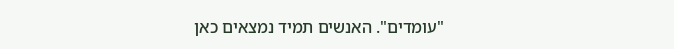"עומדים". האנשים תמיד נמצאים כאן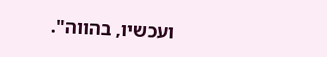ועכשיו, בהווה".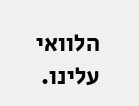הלוואי עלינו.